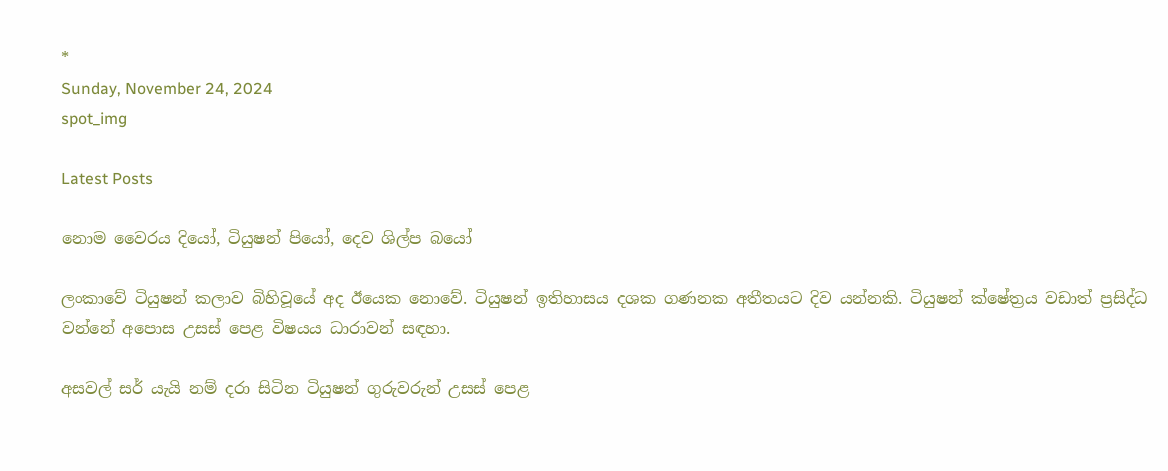*
Sunday, November 24, 2024
spot_img

Latest Posts

නොම වෛරය දියෝ, ටියුෂන් පියෝ, දෙව ශිල්ප බයෝ

ලංකාවේ ටියුෂන් කලාව බිහිවූයේ අද ඊයෙක නොවේ. ටියුෂන් ඉතිහාසය දශක ගණනක අතීතයට දිව යන්නකි. ටියුෂන් ක්ෂේත්‍රය වඩාත් ප්‍රසිද්ධ වන්නේ අපොස උසස් පෙළ විෂයය ධාරාවන් සඳහා.

අසවල් සර් යැයි නම් දරා සිටින ටියුෂන් ගුරුවරුන් උසස් පෙළ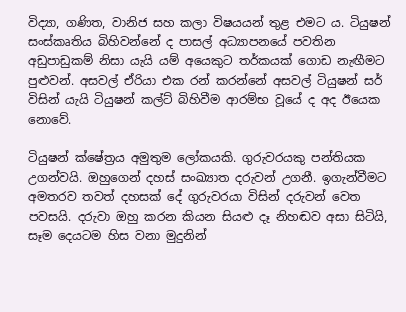විද්‍යා, ගණිත, වානිජ සහ කලා විෂයයන් තුළ එමට ය. ටියුෂන් සංස්කෘතිය බිහිවන්නේ ද පාසල් අධ්‍යාපනයේ පවතින අඩුපාඩුකම් නිසා යැයි යම් අයෙකුට තර්කයක් ගොඩ නැඟීමට පුළුවන්. අසවල් ඒරියා එක රන් කරන්නේ අසවල් ටියුෂන් සර් විසින් යැයි ටියුෂන් කල්ට් බිහිවීම ආරම්භ වූයේ ද අද ඊයෙක නොවේ.

ටියුෂන් ක්ෂේත්‍රය අමුතුම ලෝකයකි. ගුරුවරයකු පන්තියක උගන්වයි. ඔහුගෙන් දහස් සංඛ්‍යාත දරුවන් උගනී. ඉගැන්වීමට අමතරව තවත් දහසක් දේ ගුරුවරයා විසින් දරුවන් වෙත පවසයි. දරුවා ඔහු කරන කියන සියළු දෑ නිහඬව අසා සිටියි, සෑම දෙයටම හිස වනා මුදුනින්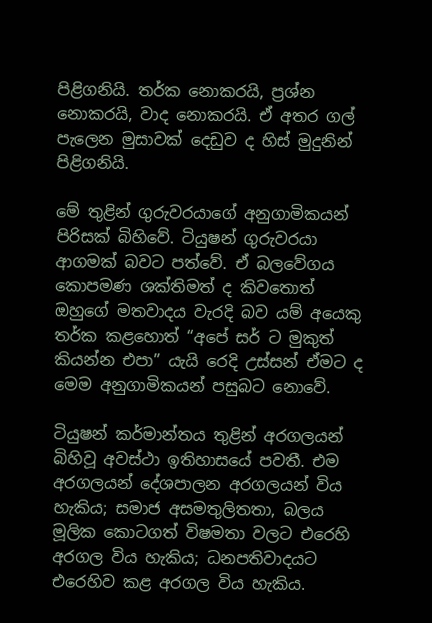පිළිගනියි. තර්ක නොකරයි, ප්‍රශ්න නොකරයි, වාද නොකරයි. ඒ අතර ගල් පැලෙන මුසාවක් දෙඩුව ද හිස් මුදුනින් පිළිගනියි.

මේ තුළින් ගුරුවරයාගේ අනුගාමිකයන් පිරිසක් බිහිවේ. ටියුෂන් ගුරුවරයා ආගමක් බවට පත්වේ. ඒ බලවේගය කොපමණ ශක්තිමත් ද කිවතොත් ඔහුගේ මතවාදය වැරදි බව යම් අයෙකු තර්ක කළහොත් “අපේ සර් ට මුකුත් කියන්න එපා” යැයි රෙදි උස්සන් ඒමට ද මෙම අනුගාමිකයන් පසුබට නොවේ.

ටියුෂන් කර්මාන්තය තුළින් අරගලයන් බිහිවූ අවස්ථා ඉතිහාසයේ පවතී. එම අරගලයන් දේශපාලන අරගලයන් විය හැකිය; සමාජ අසමතුලිතතා, බලය මූලික කොටගත් විෂමතා වලට එරෙහි අරගල විය හැකිය; ධනපතිවාදයට එරෙහිව කළ අරගල විය හැකිය.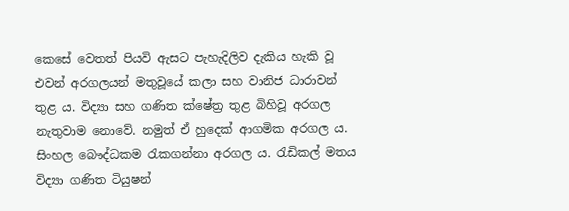කෙසේ වෙතත් පියවි ඇසට පැහැදිලිව දැකිය හැකි වූ එවන් අරගලයන් මතුවූයේ කලා සහ වානිජ ධාරාවන් තුළ ය. විද්‍යා සහ ගණිත ක්ෂේත්‍ර තුළ බිහිවූ අරගල නැතුවාම නොවේ. නමුත් ඒ හුදෙක් ආගමික අරගල ය. සිංහල බෞද්ධකම රැකගන්නා අරගල ය. රැඩිකල් මතය විද්‍යා ගණිත ටියුෂන්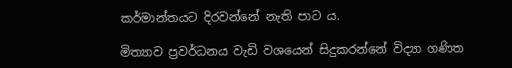කර්මාන්තයට දිරවන්නේ නැති පාට ය.

මිත්‍යාව ප්‍රවර්ධනය වැඩි වශයෙන් සිදුකරන්නේ විද්‍යා ගණිත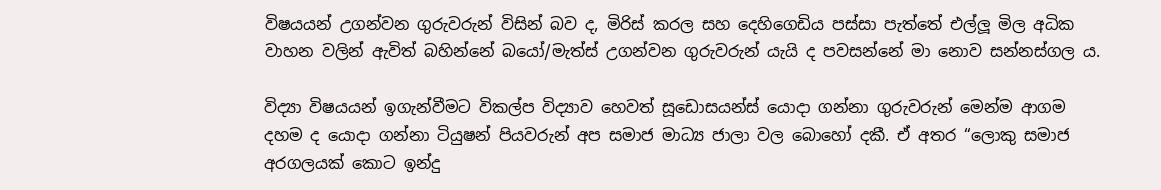විෂයයන් උගන්වන ගුරුවරුන් විසින් බව ද, මිරිස් කරල සහ දෙහිගෙඩිය පස්සා පැත්තේ එල්ලූ මිල අධික වාහන වලින් ඇවිත් බහින්නේ බයෝ/මැත්ස් උගන්වන ගුරුවරුන් යැයි ද පවසන්නේ මා නොව සන්නස්ගල ය.

විද්‍යා විෂයයන් ඉගැන්වීමට විකල්ප විද්‍යාව හෙවත් සූඩොසයන්ස් යොදා ගන්නා ගුරුවරුන් මෙන්ම ආගම දහම ද යොදා ගන්නා ටියුෂන් පියවරුන් අප සමාජ මාධ්‍ය ජාලා වල බොහෝ දකී. ඒ අතර “ලොකු සමාජ අරගලයක් කොට ඉන්දු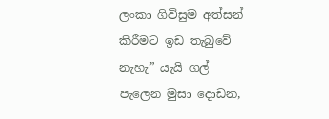ලංකා ගිවිසුම අත්සන් කිරීමට ඉඩ තැබුවේ නැහැ” යැයි ගල් පැලෙන මුසා දොඩන,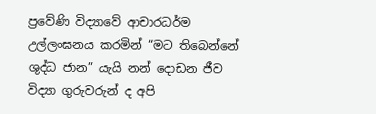ප්‍රවේණි විද්‍යාවේ ආචාරධර්ම උල්ලංඝනය කරමින් “මට තිබෙන්නේ ශුද්ධ ජාන” යැයි නන් දොඩන ජීව විද්‍යා ගුරුවරුන් ද අපි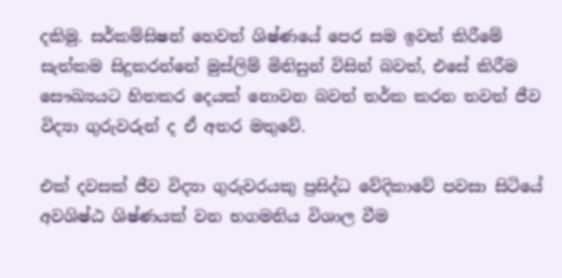දකිමු. සර්කම්සිෂන් හෙවත් ශිෂ්ණයේ පෙර සම ඉවත් කිරීමේ සැත්කම සිදුකරන්නේ මුස්ලිම් මිනිසුන් විසින් බවත්, එසේ කිරීම සෞඛ්‍යයට හිතකර දෙයක් නොවන බවත් තර්ක කරන තවත් ජීව විද්‍යා ගුරුවරුන් ද ඒ අතර මතුවේ.

එක් දවසක් ජීව විද්‍යා ගුරුවරයකු ප්‍රසිද්ධ වේදිකාවේ පවසා සිටියේ අවශිෂ්ඨ ශිෂ්ණයක් වන භගමනිය විශාල වීම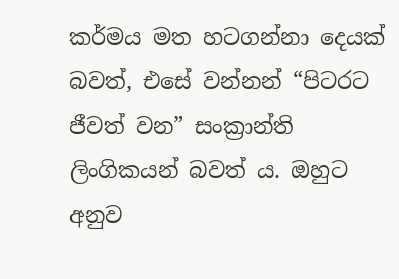කර්මය මත හටගන්නා දෙයක් බවත්, එසේ වන්නන් “පිටරට ජීවත් වන” සංක්‍රාන්ති ලිංගිකයන් බවත් ය. ඔහුට අනුව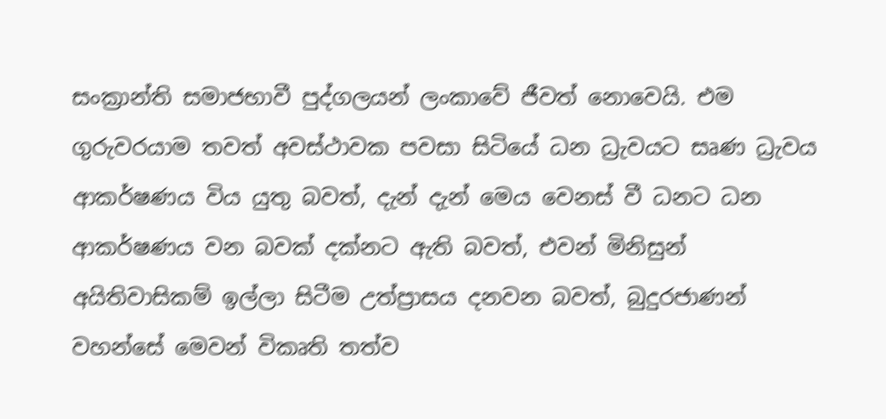සංක්‍රාන්ති සමාජභාවී පුද්ගලයන් ලංකාවේ ජීවත් නොවෙයි. එම ගුරුවරයාම තවත් අවස්ථාවක පවසා සිටියේ ධන ධ්‍රැවයට සෘණ ධ්‍රැවය ආකර්ෂණය විය යුතු බවත්, දැන් දැන් මෙය වෙනස් වී ධනට ධන ආකර්ෂණය වන බවක් දක්නට ඇති බවත්, එවන් මිනිසුන් අයිතිවාසිකම් ඉල්ලා සිටීම උත්ප්‍රාසය දනවන බවත්, බුදුරජාණන් වහන්සේ මෙවන් විකෘති තත්ව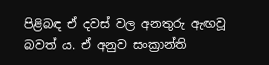පිළිබඳ ඒ දවස් වල අනතුරු ඇඟවූ බවත් ය. ඒ අනුව සංක්‍රාන්ති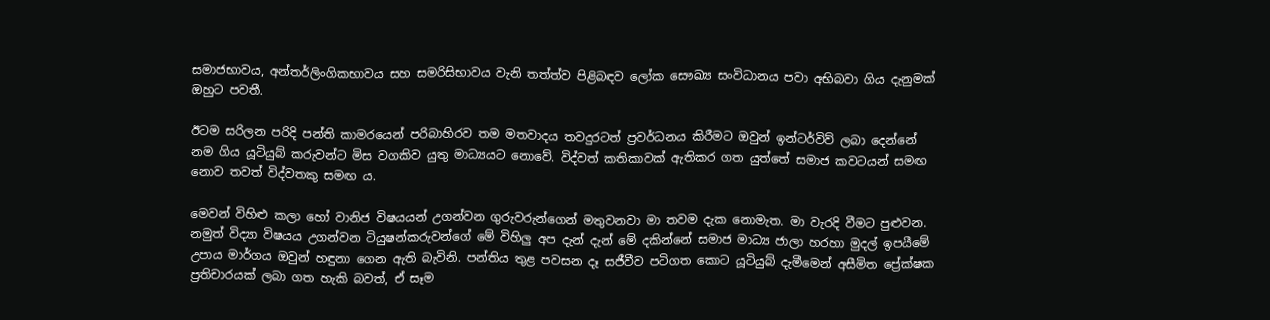සමාජභාවය, අන්තර්ලිංගිකභාවය සහ සමරිසිභාවය වැනි තත්ත්ව පිළිබඳව ලෝක සෞඛ්‍ය සංවිධානය පවා අභිබවා ගිය දැනුමක් ඔහුට පවතී.

ඊටම සරිලන පරිදි පන්ති කාමරයෙන් පරිබාහිරව තම මතවාදය තවදුරටත් ප්‍රවර්ධනය කිරීමට ඔවුන් ඉන්ටර්විව් ලබා දෙන්නේ නම ගිය යූටියුබ් කරුවන්ට මිස වගකිව යුතු මාධ්‍යයට නොවේ. විද්වත් කතිකාවක් ඇතිකර ගත යුත්තේ සමාජ කවටයන් සමඟ නොව තවත් විද්වතකු සමඟ ය.

මෙවන් විහිළු කලා හෝ වානිජ විෂයයන් උගන්වන ගුරුවරුන්ගෙන් මතුවනවා මා තවම දැක නොමැත. මා වැරදි වීමට පුළුවන. නමුත් විද්‍යා විෂයය උගන්වන ටියුෂන්කරුවන්ගේ මේ විහිලු අප දැන් දැන් මේ දකින්නේ සමාජ මාධ්‍ය ජාලා හරහා මුදල් ඉපයීමේ උපාය මාර්ගය ඔවුන් හඳුනා ගෙන ඇති බැවිනි. පන්තිය තුළ පවසන දෑ සජීවීව පටිගත කොට යූටියුබ් දැමීමෙන් අසීමිත ප්‍රේක්ෂක ප්‍රතිචාරයක් ලබා ගත හැකි බවත්, ඒ සෑම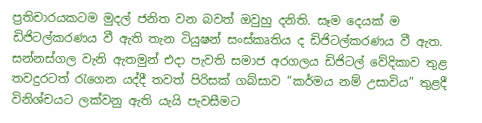ප්‍රතිචාරයකටම මුදල් ජනිත වන බවත් ඔවුහු දනිති. සෑම දෙයක් ම ඩිජිටල්කරණය වී ඇති තැන ටියුෂන් සංස්කෘතිය ද ඩිජිටල්කරණය වී ඇත. සන්නස්ගල වැනි ඇතමුන් එදා පැවති සමාජ අරගලය ඩිජිටල් වේදිකාව තුළ තවදුරටත් රැගෙන යද්දී තවත් පිරිසක් ගබ්සාව “කර්මය නම් උසාවිය” තුළදී විනිශ්චයට ලක්වනු ඇති යැයි පැවසීමට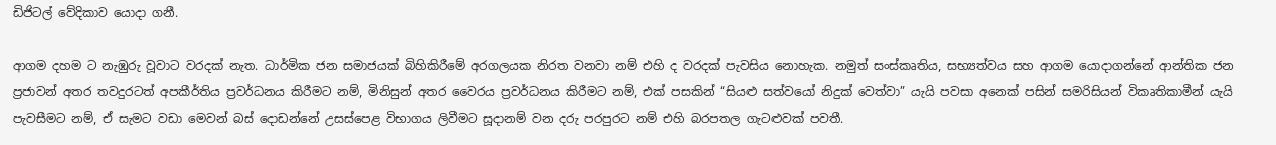ඩිජිටල් වේදිකාව යොදා ගනී.

ආගම දහම ට නැඹුරු වූවාට වරදක් නැත. ධාර්මික ජන සමාජයක් බිහිකිරීමේ අරගලයක නිරත වනවා නම් එහි ද වරදක් පැවසිය නොහැක. නමුත් සංස්කෘතිය, සභ්‍යත්වය සහ ආගම යොදාගන්නේ ආන්තික ජන ප්‍රජාවන් අතර තවදුරටත් අපකීර්තිය ප්‍රවර්ධනය කිරීමට නම්, මිනිසුන් අතර වෛරය ප්‍රවර්ධනය කිරීමට නම්, එක් පසකින් “සියළු සත්වයෝ නිදුක් වෙත්වා” යැයි පවසා අනෙක් පසින් සමරිසියන් විකෘතිකාමීන් යැයි පැවසීමට නම්, ඒ සැමට වඩා මෙවන් බස් දොඩන්නේ උසස්පෙළ විභාගය ලිවීමට සූදානම් වන දරු පරපුරට නම් එහි බරපතල ගැටළුවක් පවතී.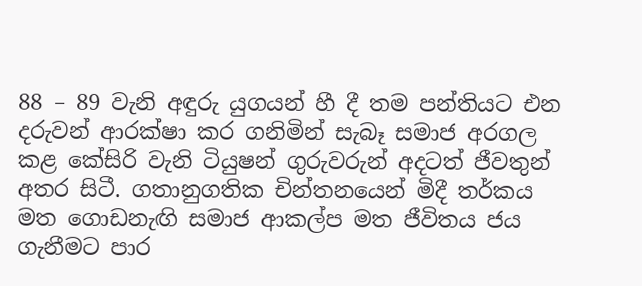88 – 89 වැනි අඳුරු යුගයන් හී දී තම පන්තියට එන දරුවන් ආරක්ෂා කර ගනිමින් සැබෑ සමාජ අරගල කළ කේසිරි වැනි ටියුෂන් ගුරුවරුන් අදටත් ජීවතුන් අතර සිටී. ගතානුගතික චින්තනයෙන් මිදී තර්කය මත ගොඩනැඟි සමාජ ආකල්ප මත ජීවිතය ජය ගැනීමට පාර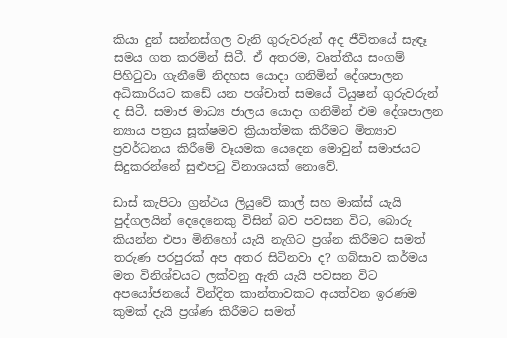කියා දුන් සන්නස්ගල වැනි ගුරුවරුන් අද ජීවිතයේ සැඳෑ සමය ගත කරමින් සිටී. ඒ අතරම, වෘත්තීය සංගම් පිහිටුවා ගැනීමේ නිදහස යොදා ගනිමින් දේශපාලන අධිකාරියට කඩේ යන පශ්චාත් සමයේ ටියුෂන් ගුරුවරුන් ද සිටී. සමාජ මාධ්‍ය ජාලය යොදා ගනිමින් එම දේශපාලන න්‍යාය පත්‍රය සූක්ෂමව ක්‍රියාත්මක කිරීමට මිත්‍යාව ප්‍රවර්ධනය කිරීමේ වෑයමක යෙදෙන මොවුන් සමාජයට සිදුකරන්නේ සුළුපටු විනාශයක් නොවේ.

ඩාස් කැපිටා ග්‍රන්ථය ලියුවේ කාල් සහ මාක්ස් යැයි පුද්ගලයින් දෙදෙනෙකු විසින් බව පවසන විට, බොරු කියන්න එපා මිනිහෝ යැයි නැගිට ප්‍රශ්න කිරීමට සමත් තරුණ පරපුරක් අප අතර සිටිනවා ද? ගබ්සාව කර්මය මත විනිශ්චයට ලක්වනු ඇති යැයි පවසන විට අපයෝජනයේ වින්දිත කාන්තාවකට අයත්වන ඉරණම කුමක් දැයි ප්‍රශ්ණ කිරීමට සමත්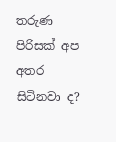තරුණ පිරිසක් අප අතර සිටිනවා ද?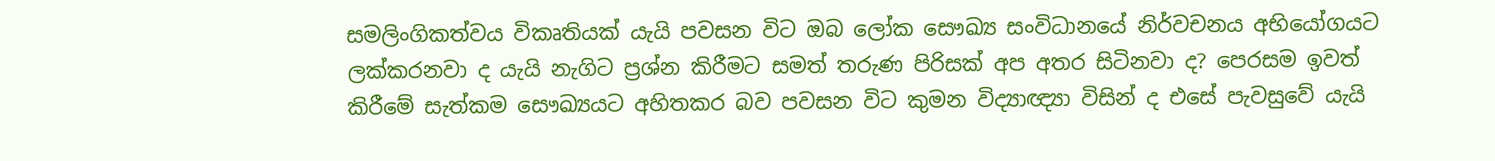සමලිංගිකත්වය විකෘතියක් යැයි පවසන විට ඔබ ලෝක සෞඛ්‍ය සංවිධානයේ නිර්වචනය අභියෝගයට ලක්කරනවා ද යැයි නැගිට ප්‍රශ්න කිරීමට සමත් තරුණ පිරිසක් අප අතර සිටිනවා ද? පෙරසම ඉවත් කිරීමේ සැත්කම සෞඛ්‍යයට අහිතකර බව පවසන විට කුමන විද්‍යාඥ්‍යා විසින් ද එසේ පැවසුවේ යැයි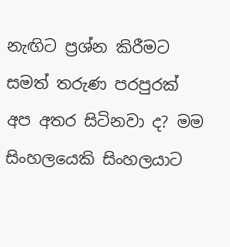නැඟිට ප්‍රශ්න කිරීමට සමත් තරුණ පරපුරක් අප අතර සිටිනවා ද? මම සිංහලයෙකි සිංහලයාට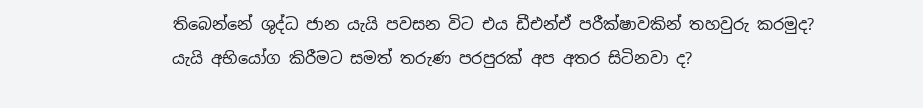තිබෙන්නේ ශුද්ධ ජාන යැයි පවසන විට එය ඩීඑන්ඒ පරීක්ෂාවකින් තහවුරු කරමුද? යැයි අභියෝග කිරීමට සමත් තරුණ පරපුරක් අප අතර සිටිනවා ද?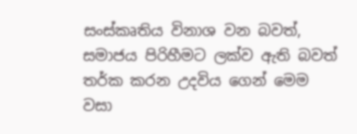සංස්කෘතිය විනාශ වන බවත්, සමාජය පිරිහීමට ලක්ව ඇති බවත් තර්ක කරන උදවිය ගෙන් මෙම වසා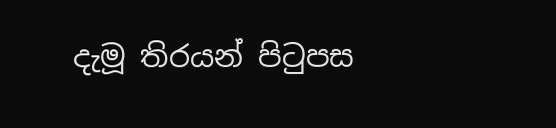දැමූ තිරයන් පිටුපස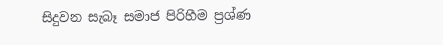සිදුවන සැබෑ සමාජ පිරිහීම ප්‍රශ්ණ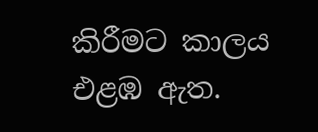කිරීමට කාලය එළඹ ඇත.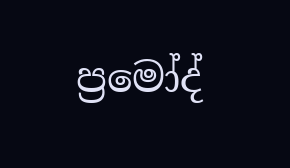ප්‍රමෝද්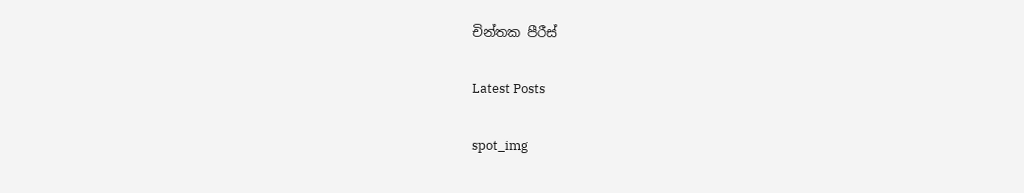චින්තක පීරීස්

Latest Posts

spot_img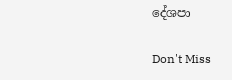දේශපා

Don't Miss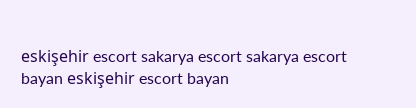eskişehir escort sakarya escort sakarya escort bayan eskişehir escort bayan